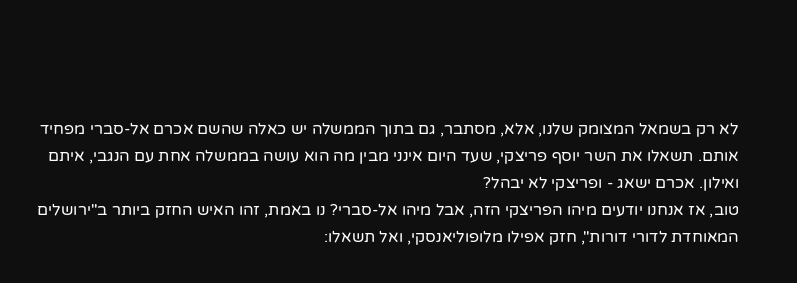לא רק בשמאל המצומק שלנו, אלא, מסתבר, גם בתוך הממשלה יש כאלה שהשם אכרם אל-סברי מפחיד אותם. תשאלו את השר יוסף פריצקי, שעד היום אינני מבין מה הוא עושה בממשלה אחת עם הנגבי, איתם ואילון. אכרם ישאג - ופריצקי לא יבהל?
טוב, אז אנחנו יודעים מיהו הפריצקי הזה, אבל מיהו אל-סברי? נו באמת, זהו האיש החזק ביותר ב"ירושלים המאוחדת לדורי דורות", חזק אפילו מלופוליאנסקי, ואל תשאלו: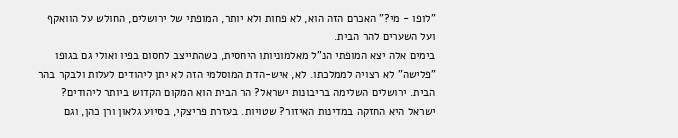"לופו - מי?" האכרם הזה הוא, לא פחות ולא יותר, המופתי של ירושלים, החולש על הוואקף ועל השערים להר הבית.
בימים אלה יצא המופתי הנ"ל מאלמוניותו היחסית, כשהתייצב לחסום בפיו ואולי גם בגופו "פלישה" לא רצויה לממלכתו. לא, איש-הדת המוסלמי הזה לא יתן ליהודים לעלות ולבקר בהר הבית. ירושלים השלימה בריבונות ישראל? הר הבית הוא המקום הקדוש ביותר ליהודים? ישראל היא החזקה במדינות האיזור? שטויות. בעזרת פריצקי, בסיוע גלאון ורן כהן, וגם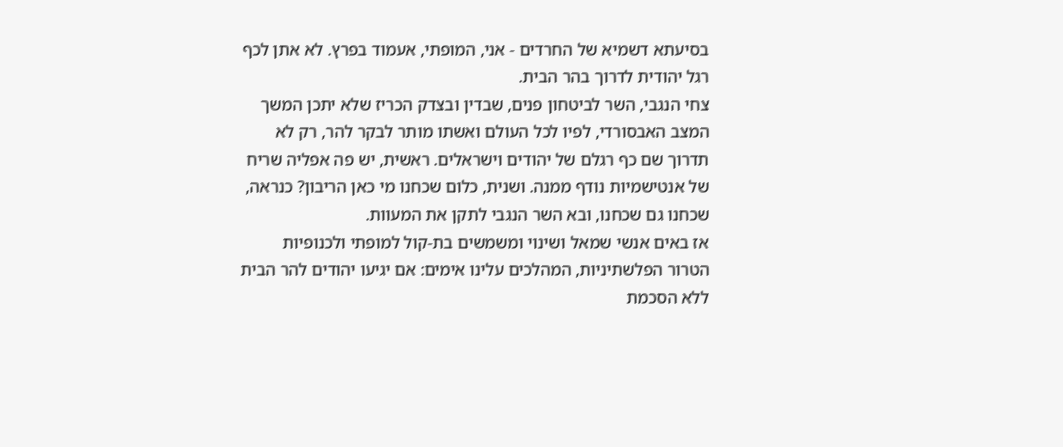בסיעתא דשמיא של החרדים - אני, המופתי, אעמוד בפרץ. לא אתן לכף רגל יהודית לדרוך בהר הבית.
צחי הנגבי, השר לביטחון פנים, שבדין ובצדק הכריז שלא יתכן המשך המצב האבסורדי, לפיו לכל העולם ואשתו מותר לבקר להר, רק לא תדרוך שם כף רגלם של יהודים וישראלים. ראשית, יש פה אפליה שריח של אנטישמיות נודף ממנה. ושנית, כלום שכחנו מי כאן הריבון? כנראה, שכחנו גם שכחנו, ובא השר הנגבי לתקן את המעוות.
אז באים אנשי שמאל ושינוי ומשמשים בת-קול למופתי ולכנופיות הטרור הפלשתיניות, המהלכים עלינו אימים: אם יגיעו יהודים להר הבית ללא הסכמת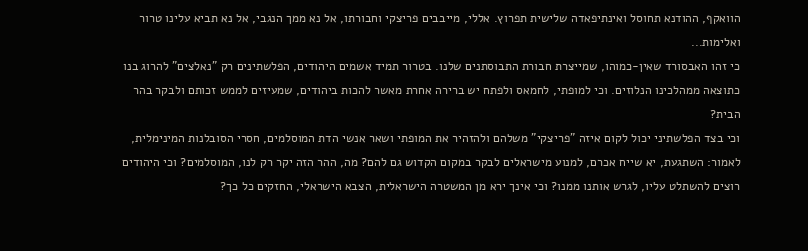הוואקף, ההודנא תחוסל ואינתיפאדה שלישית תפרוץ. אללי, מייבבים פריצקי וחבורתו, אל נא ממך הנגבי, אל נא תביא עלינו טרור ואלימות...
כי זהו האבסורד שאין-כמוהו, שמייצרת חבורת התבוסתנים שלנו. בטרור תמיד אשמים היהודים, הפלשתינים רק "נאלצים" להרוג בנו כתוצאה ממהלכינו הנלוזים. וכי למופתי, לחמאס ולפתח יש ברירה אחרת מאשר להכות ביהודים, שמעיזים לממש זכותם ולבקר בהר הבית?
וכי בצד הפלשתיני יכול לקום איזה "פריצקי" משלהם ולהזהיר את המופתי ושאר אנשי הדת המוסלמים, חסרי הסובלנות המינימלית, לאמור: השתגעת, יא שייח אכרם, למנוע מישראלים לבקר במקום הקדוש גם להם? מה, ההר הזה יקר רק לנו, המוסלמים? וכי היהודים רוצים להשתלט עליו, לגרש אותנו ממנו? וכי אינך ירא מן המשטרה הישראלית, הצבא הישראלי, החזקים כל כך?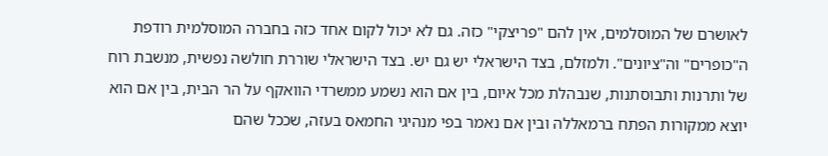לאושרם של המוסלמים, אין להם "פריצקי" כזה. גם לא יכול לקום אחד כזה בחברה המוסלמית רודפת ה"כופרים" וה"ציונים". ולמזלם, בצד הישראלי יש גם יש. בצד הישראלי שוררת חולשה נפשית, מנשבת רוח של ותרנות ותבוסתנות, שנבהלת מכל איום, בין אם הוא נשמע ממשרדי הוואקף על הר הבית, בין אם הוא יוצא ממקורות הפתח ברמאללה ובין אם נאמר בפי מנהיגי החמאס בעזה, שככל שהם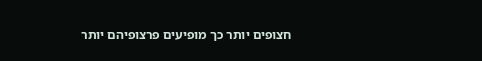חצופים יותר כך מופיעים פרצופיהם יותר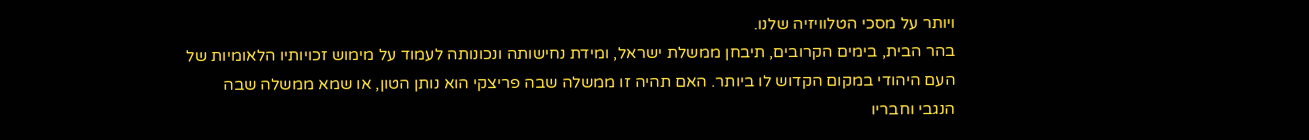ויותר על מסכי הטלוויזיה שלנו.
בהר הבית, בימים הקרובים, תיבחן ממשלת ישראל, ומידת נחישותה ונכונותה לעמוד על מימוש זכויותיו הלאומיות של העם היהודי במקום הקדוש לו ביותר. האם תהיה זו ממשלה שבה פריצקי הוא נותן הטון, או שמא ממשלה שבה הנגבי וחבריו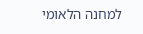למחנה הלאומי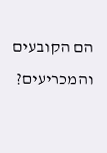הם הקובעים והמכריעים?